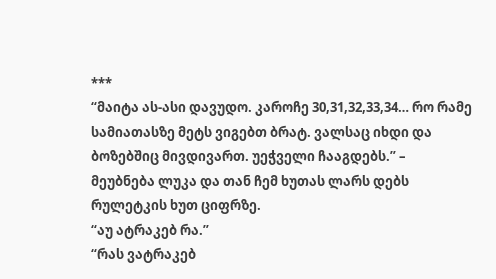***
“მაიტა ას-ასი დავუდო. კაროჩე 30,31,32,33,34… რო რამე სამიათასზე მეტს ვიგებთ ბრატ. ვალსაც იხდი და ბოზებშიც მივდივართ. უეჭველი ჩააგდებს.” – მეუბნება ლუკა და თან ჩემ ხუთას ლარს დებს რულეტკის ხუთ ციფრზე.
“აუ ატრაკებ რა.”
“რას ვატრაკებ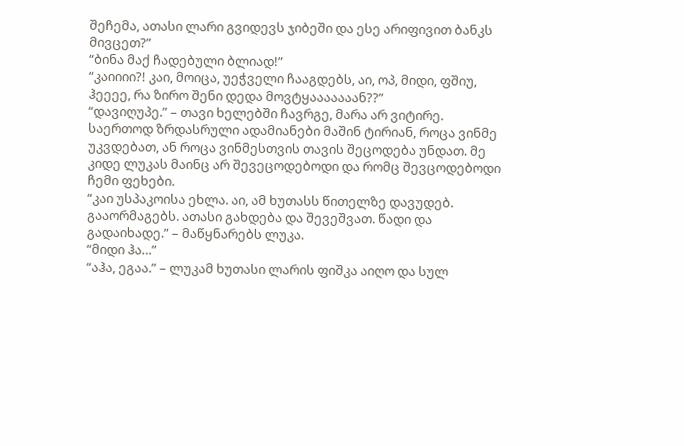შეჩემა, ათასი ლარი გვიდევს ჯიბეში და ესე არიფივით ბანკს მივცეთ?”
“ბინა მაქ ჩადებული ბლიად!”
“კაიიიი?! კაი, მოიცა, უეჭველი ჩააგდებს, აი, ოპ, მიდი, ფშიუ, ჰეეეე, რა ზირო შენი დედა მოვტყააააააან??”
“დავიღუპე.” – თავი ხელებში ჩავრგე, მარა არ ვიტირე. საერთოდ ზრდასრული ადამიანები მაშინ ტირიან, როცა ვინმე უკვდებათ, ან როცა ვინმესთვის თავის შეცოდება უნდათ. მე კიდე ლუკას მაინც არ შევეცოდებოდი და რომც შევცოდებოდი ჩემი ფეხები.
“კაი უსპაკოისა ეხლა. აი, ამ ხუთასს წითელზე დავუდებ. გააორმაგებს. ათასი გახდება და შევეშვათ. წადი და გადაიხადე.” – მაწყნარებს ლუკა.
“მიდი ჰა…”
“აჰა, ეგაა.” – ლუკამ ხუთასი ლარის ფიშკა აიღო და სულ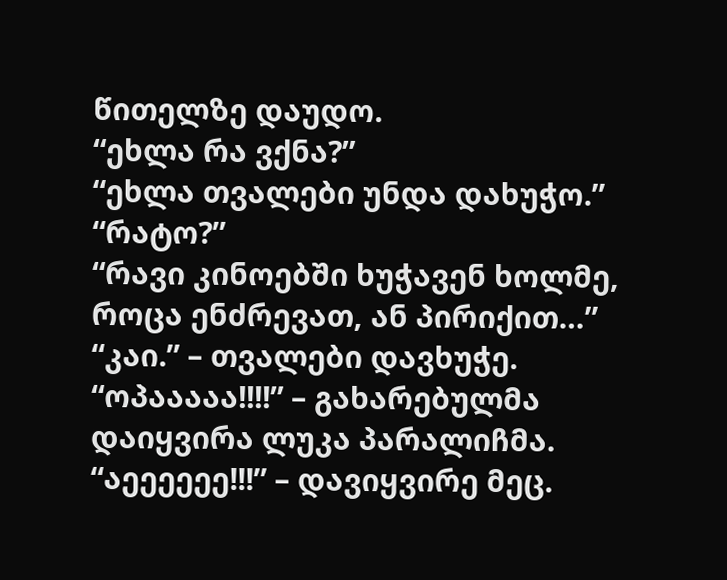წითელზე დაუდო.
“ეხლა რა ვქნა?”
“ეხლა თვალები უნდა დახუჭო.”
“რატო?”
“რავი კინოებში ხუჭავენ ხოლმე, როცა ენძრევათ, ან პირიქით…”
“კაი.” – თვალები დავხუჭე.
“ოპააააა!!!!” – გახარებულმა დაიყვირა ლუკა პარალიჩმა.
“აეეეეეე!!!” – დავიყვირე მეც.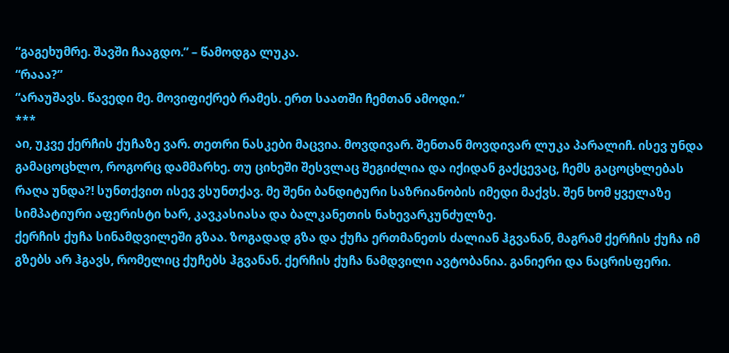“გაგეხუმრე. შავში ჩააგდო.” – წამოდგა ლუკა.
“რააა?”
“არაუშავს. წავედი მე. მოვიფიქრებ რამეს. ერთ საათში ჩემთან ამოდი.”
***
აი, უკვე ქერჩის ქუჩაზე ვარ. თეთრი ნასკები მაცვია. მოვდივარ. შენთან მოვდივარ ლუკა პარალიჩ. ისევ უნდა გამაცოცხლო, როგორც დამმარხე. თუ ციხეში შესვლაც შეგიძლია და იქიდან გაქცევაც, ჩემს გაცოცხლებას რაღა უნდა?! სუნთქვით ისევ ვსუნთქავ. მე შენი ბანდიტური საზრიანობის იმედი მაქვს. შენ ხომ ყველაზე სიმპატიური აფერისტი ხარ, კავკასიასა და ბალკანეთის ნახევარკუნძულზე.
ქერჩის ქუჩა სინამდვილეში გზაა. ზოგადად გზა და ქუჩა ერთმანეთს ძალიან ჰგვანან, მაგრამ ქერჩის ქუჩა იმ გზებს არ ჰგავს, რომელიც ქუჩებს ჰგვანან. ქერჩის ქუჩა ნამდვილი ავტობანია. განიერი და ნაცრისფერი.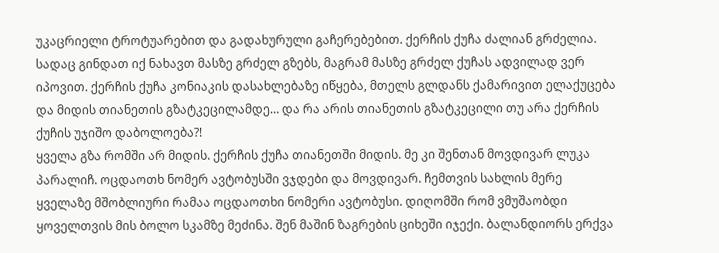უკაცრიელი ტროტუარებით და გადახურული გაჩერებებით. ქერჩის ქუჩა ძალიან გრძელია. სადაც გინდათ იქ ნახავთ მასზე გრძელ გზებს, მაგრამ მასზე გრძელ ქუჩას ადვილად ვერ იპოვით. ქერჩის ქუჩა კონიაკის დასახლებაზე იწყება, მთელს გლდანს ქამარივით ელაქუცება და მიდის თიანეთის გზატკეცილამდე… და რა არის თიანეთის გზატკეცილი თუ არა ქერჩის ქუჩის უჯიშო დაბოლოება?!
ყველა გზა რომში არ მიდის. ქერჩის ქუჩა თიანეთში მიდის. მე კი შენთან მოვდივარ ლუკა პარალიჩ. ოცდაოთხ ნომერ ავტობუსში ვჯდები და მოვდივარ. ჩემთვის სახლის მერე ყველაზე მშობლიური რამაა ოცდაოთხი ნომერი ავტობუსი. დიღომში რომ ვმუშაობდი ყოველთვის მის ბოლო სკამზე მეძინა. შენ მაშინ ზაგრების ციხეში იჯექი. ბალანდიორს ერქვა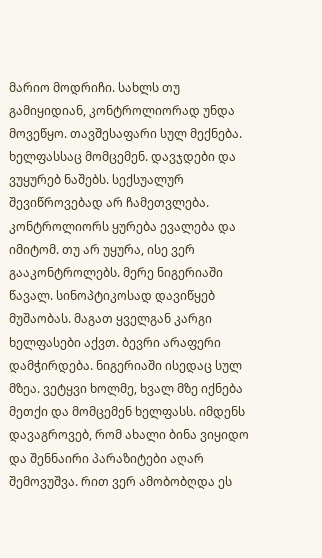მარიო მოდრიჩი. სახლს თუ გამიყიდიან, კონტროლიორად უნდა მოვეწყო. თავშესაფარი სულ მექნება. ხელფასსაც მომცემენ. დავჯდები და ვუყურებ ნაშებს. სექსუალურ შევიწროვებად არ ჩამეთვლება. კონტროლიორს ყურება ევალება და იმიტომ. თუ არ უყურა, ისე ვერ გააკონტროლებს. მერე ნიგერიაში წავალ. სინოპტიკოსად დავიწყებ მუშაობას. მაგათ ყველგან კარგი ხელფასები აქვთ. ბევრი არაფერი დამჭირდება. ნიგერიაში ისედაც სულ მზეა. ვეტყვი ხოლმე, ხვალ მზე იქნება მეთქი და მომცემენ ხელფასს. იმდენს დავაგროვებ, რომ ახალი ბინა ვიყიდო და შენნაირი პარაზიტები აღარ შემოვუშვა. რით ვერ ამობობღდა ეს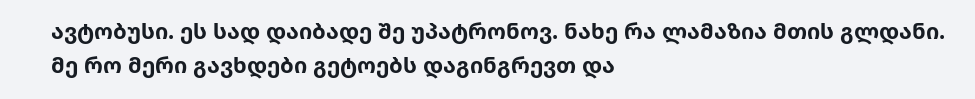ავტობუსი. ეს სად დაიბადე შე უპატრონოვ. ნახე რა ლამაზია მთის გლდანი. მე რო მერი გავხდები გეტოებს დაგინგრევთ და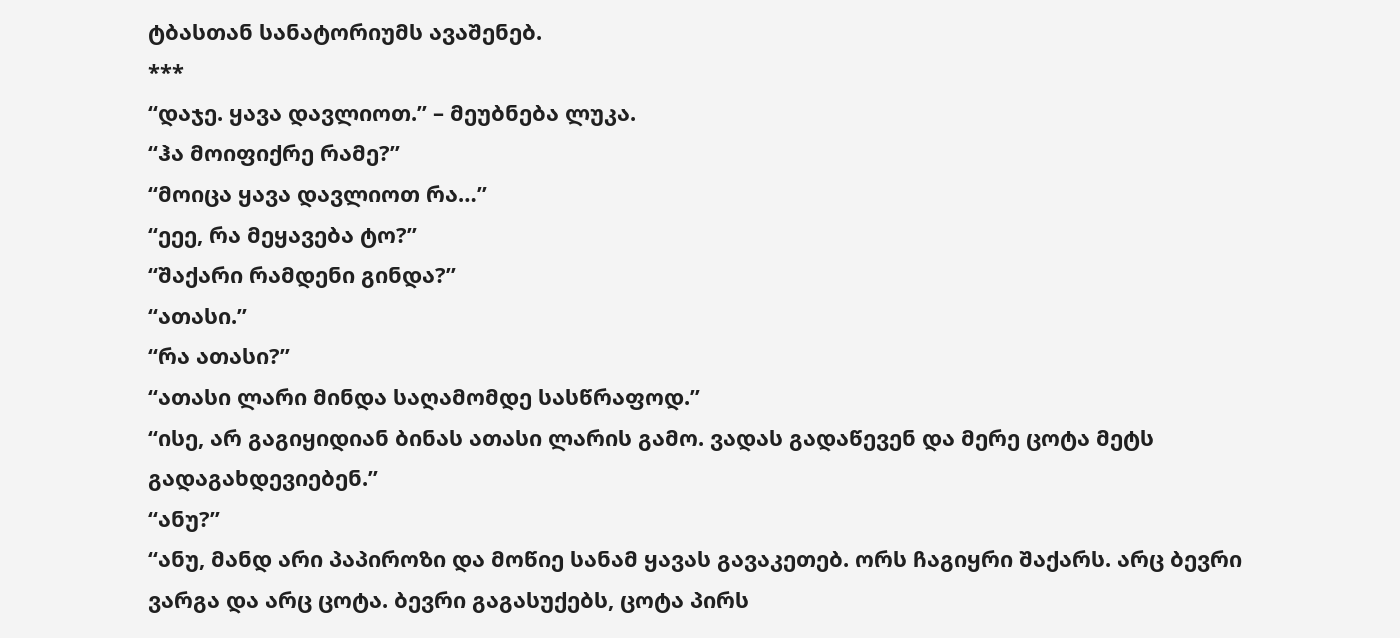ტბასთან სანატორიუმს ავაშენებ.
***
“დაჯე. ყავა დავლიოთ.” – მეუბნება ლუკა.
“ჰა მოიფიქრე რამე?”
“მოიცა ყავა დავლიოთ რა…”
“ეეე, რა მეყავება ტო?”
“შაქარი რამდენი გინდა?”
“ათასი.”
“რა ათასი?”
“ათასი ლარი მინდა საღამომდე სასწრაფოდ.”
“ისე, არ გაგიყიდიან ბინას ათასი ლარის გამო. ვადას გადაწევენ და მერე ცოტა მეტს გადაგახდევიებენ.”
“ანუ?”
“ანუ, მანდ არი პაპიროზი და მოწიე სანამ ყავას გავაკეთებ. ორს ჩაგიყრი შაქარს. არც ბევრი ვარგა და არც ცოტა. ბევრი გაგასუქებს, ცოტა პირს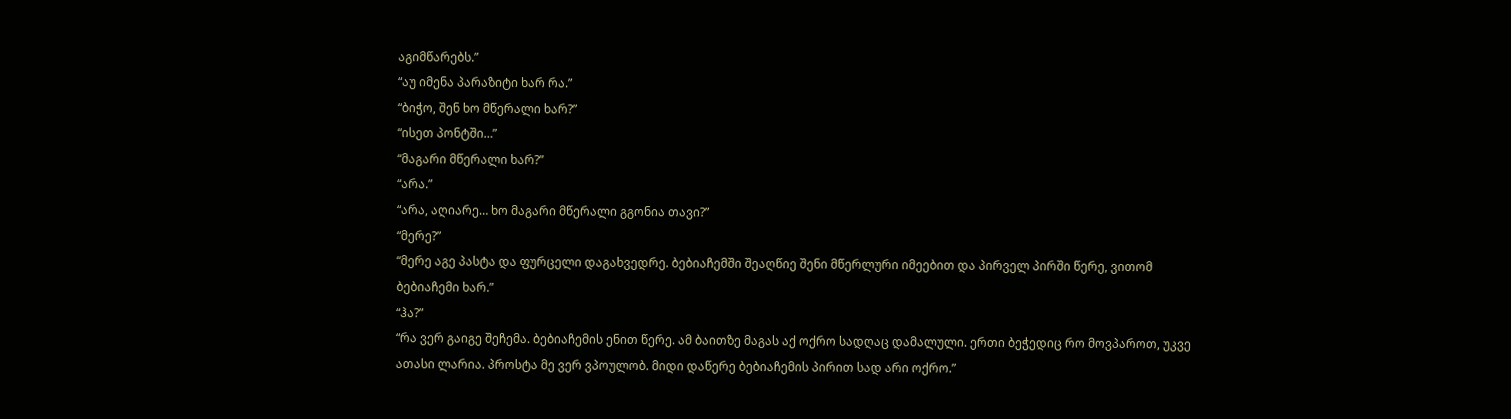აგიმწარებს.”
“აუ იმენა პარაზიტი ხარ რა.”
“ბიჭო, შენ ხო მწერალი ხარ?”
“ისეთ პონტში…”
“მაგარი მწერალი ხარ?”
“არა.”
“არა, აღიარე… ხო მაგარი მწერალი გგონია თავი?”
“მერე?”
“მერე აგე პასტა და ფურცელი დაგახვედრე. ბებიაჩემში შეაღწიე შენი მწერლური იმეებით და პირველ პირში წერე, ვითომ ბებიაჩემი ხარ.”
“ჰა?”
“რა ვერ გაიგე შეჩემა. ბებიაჩემის ენით წერე. ამ ბაითზე მაგას აქ ოქრო სადღაც დამალული. ერთი ბეჭედიც რო მოვპაროთ, უკვე ათასი ლარია. პროსტა მე ვერ ვპოულობ. მიდი დაწერე ბებიაჩემის პირით სად არი ოქრო.”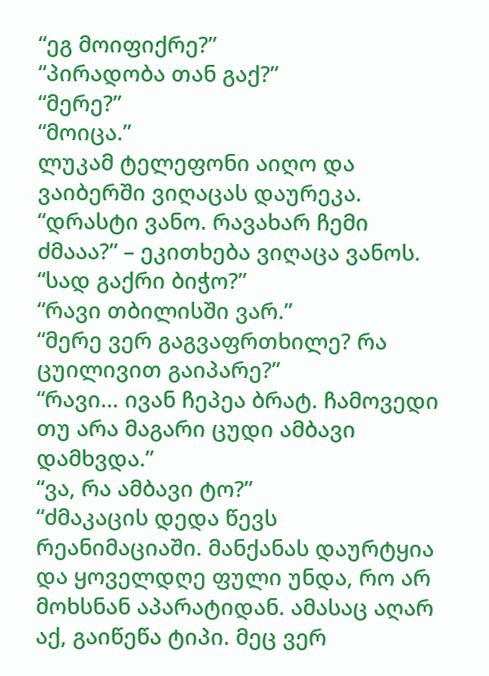“ეგ მოიფიქრე?”
“პირადობა თან გაქ?”
“მერე?”
“მოიცა.”
ლუკამ ტელეფონი აიღო და ვაიბერში ვიღაცას დაურეკა.
“დრასტი ვანო. რავახარ ჩემი ძმააა?” – ეკითხება ვიღაცა ვანოს.
“სად გაქრი ბიჭო?”
“რავი თბილისში ვარ.”
“მერე ვერ გაგვაფრთხილე? რა ცუილივით გაიპარე?”
“რავი… ივან ჩეპეა ბრატ. ჩამოვედი თუ არა მაგარი ცუდი ამბავი დამხვდა.”
“ვა, რა ამბავი ტო?”
“ძმაკაცის დედა წევს რეანიმაციაში. მანქანას დაურტყია და ყოველდღე ფული უნდა, რო არ მოხსნან აპარატიდან. ამასაც აღარ აქ, გაიწეწა ტიპი. მეც ვერ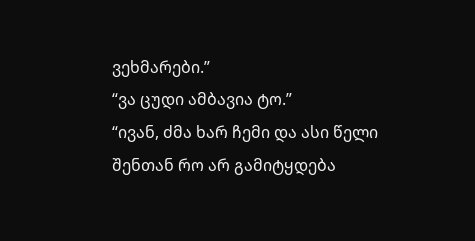ვეხმარები.”
“ვა ცუდი ამბავია ტო.”
“ივან, ძმა ხარ ჩემი და ასი წელი შენთან რო არ გამიტყდება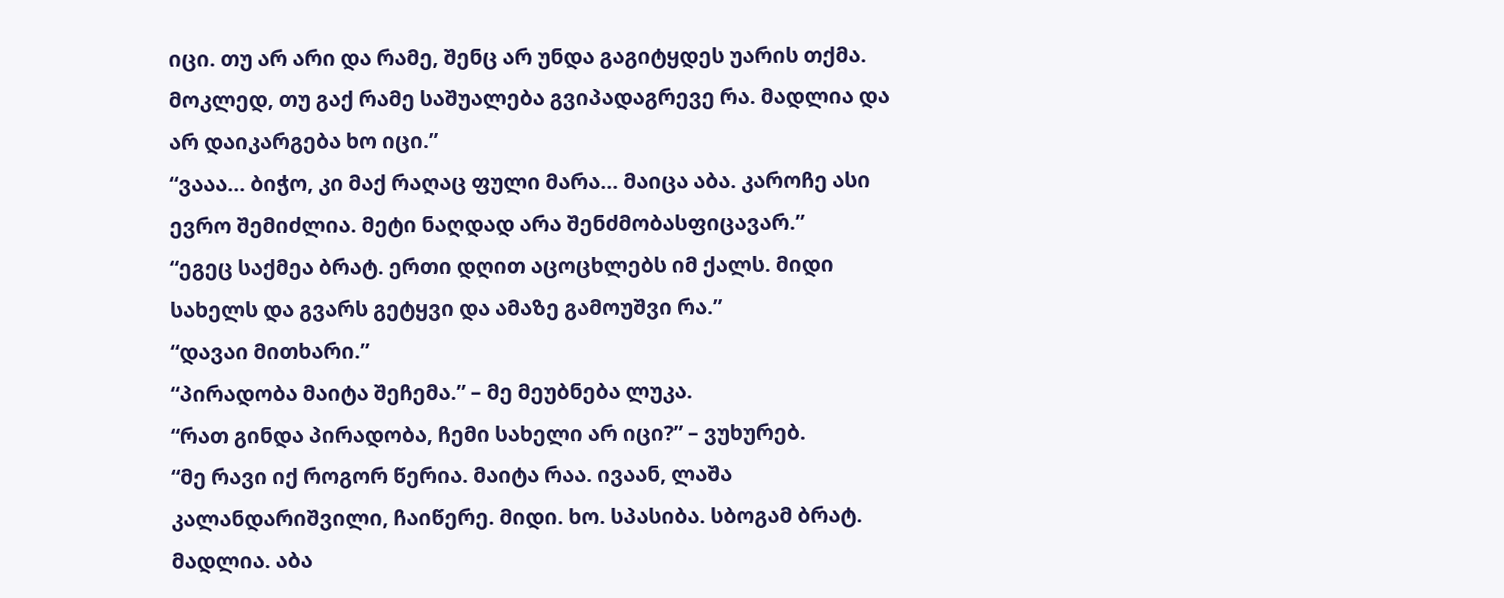იცი. თუ არ არი და რამე, შენც არ უნდა გაგიტყდეს უარის თქმა. მოკლედ, თუ გაქ რამე საშუალება გვიპადაგრევე რა. მადლია და არ დაიკარგება ხო იცი.”
“ვააა… ბიჭო, კი მაქ რაღაც ფული მარა… მაიცა აბა. კაროჩე ასი ევრო შემიძლია. მეტი ნაღდად არა შენძმობასფიცავარ.”
“ეგეც საქმეა ბრატ. ერთი დღით აცოცხლებს იმ ქალს. მიდი სახელს და გვარს გეტყვი და ამაზე გამოუშვი რა.”
“დავაი მითხარი.”
“პირადობა მაიტა შეჩემა.” – მე მეუბნება ლუკა.
“რათ გინდა პირადობა, ჩემი სახელი არ იცი?” – ვუხურებ.
“მე რავი იქ როგორ წერია. მაიტა რაა. ივაან, ლაშა კალანდარიშვილი, ჩაიწერე. მიდი. ხო. სპასიბა. სბოგამ ბრატ. მადლია. აბა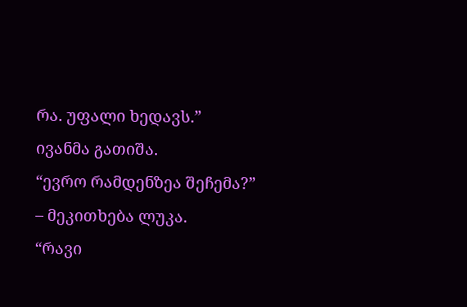რა. უფალი ხედავს.”
ივანმა გათიშა.
“ევრო რამდენზეა შეჩემა?” – მეკითხება ლუკა.
“რავი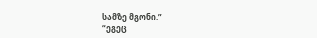სამზე მგონი.”
“ეგეც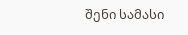შენი სამასი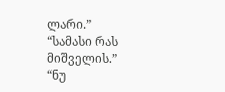ლარი.”
“სამასი რას მიშველის.”
“ნუ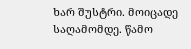ხარ შუსტრი. მოიცადე საღამომდე. წამო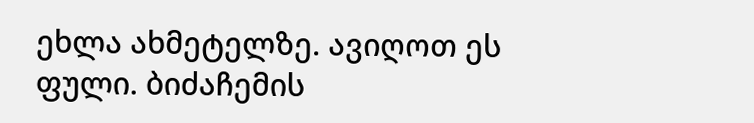ეხლა ახმეტელზე. ავიღოთ ეს ფული. ბიძაჩემის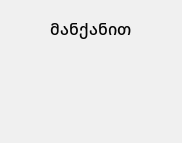მანქანით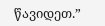წავიდეთ.”